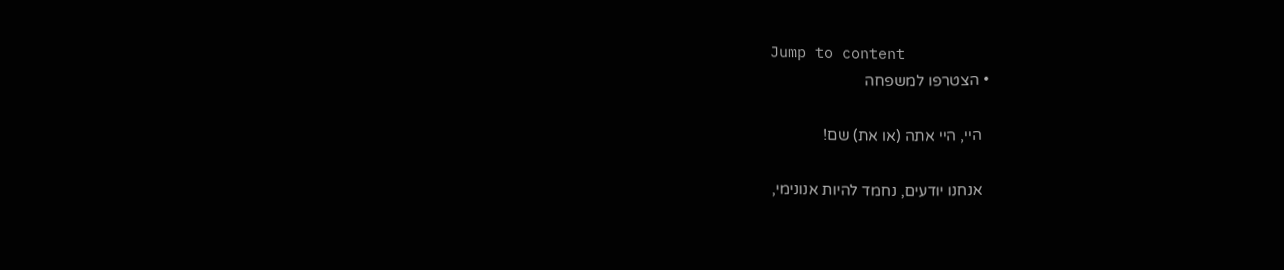Jump to content
  • הצטרפו למשפחה

    היי, היי אתה (או את) שם!

    אנחנו יודעים, נחמד להיות אנונימי,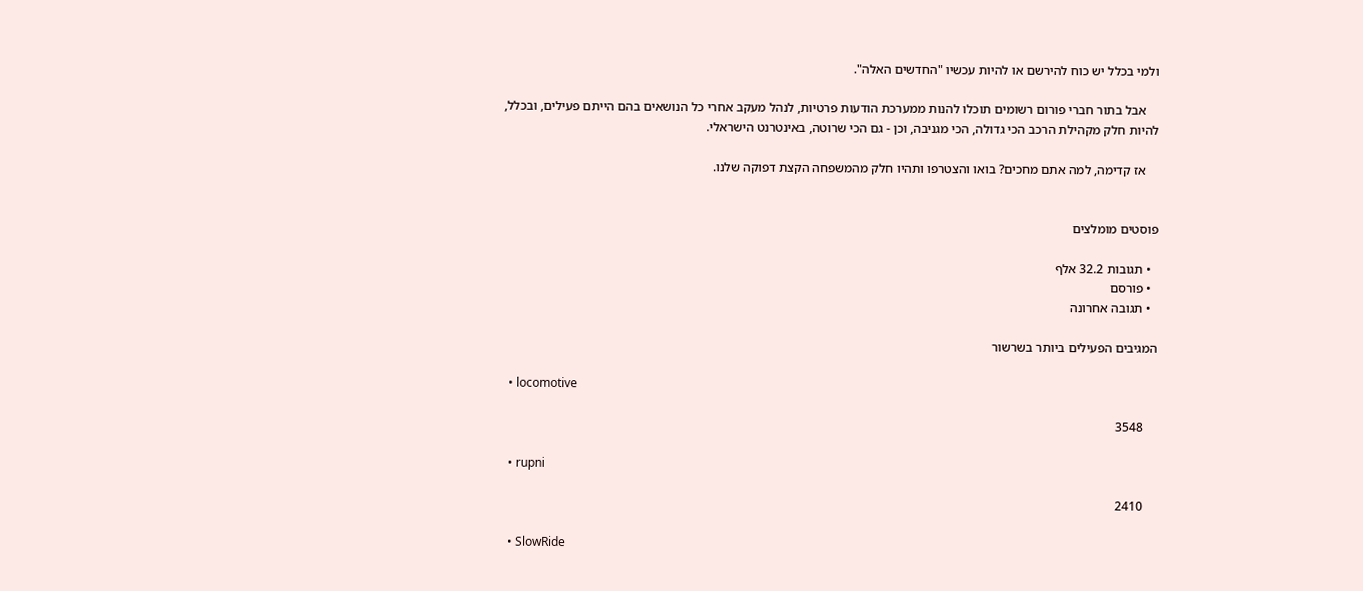ולמי בכלל יש כוח להירשם או להיות עכשיו "החדשים האלה".

    אבל בתור חברי פורום רשומים תוכלו להנות ממערכת הודעות פרטיות, לנהל מעקב אחרי כל הנושאים בהם הייתם פעילים, ובכלל, להיות חלק מקהילת הרכב הכי גדולה, הכי מגניבה, וכן - גם הכי שרוטה, באינטרנט הישראלי.

    אז קדימה, למה אתם מחכים? בואו והצטרפו ותהיו חלק מהמשפחה הקצת דפוקה שלנו.


פוסטים מומלצים

  • תגובות 32.2 אלף
  • פורסם
  • תגובה אחרונה

המגיבים הפעילים ביותר בשרשור

  • locomotive

    3548

  • rupni

    2410

  • SlowRide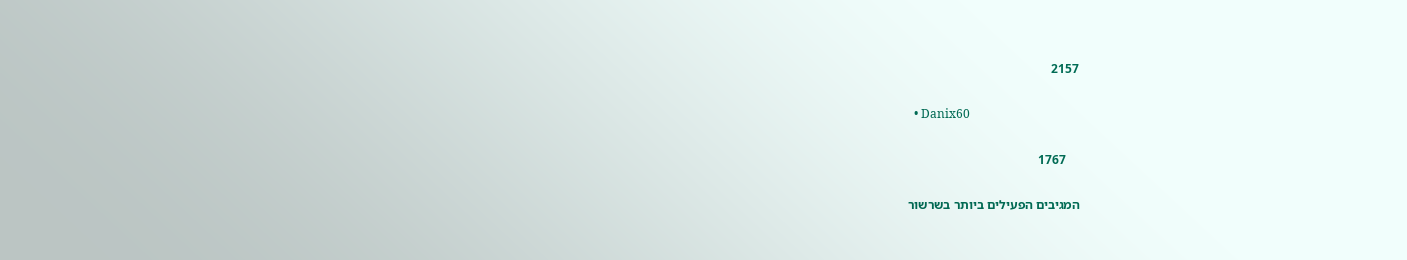2157

  • Danix60

    1767

המגיבים הפעילים ביותר בשרשור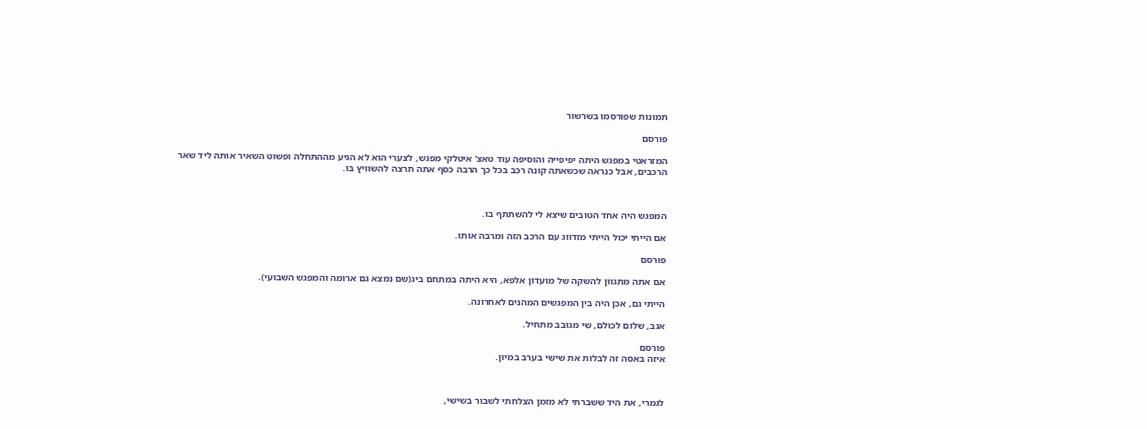תמונות שפורסמו בשרשור

פורסם

המזראטי במפגש היתה יפיפייה והוסיפה עוד טאצ' איטלקי מפגש, לצערי הוא לא הגיע מההתחלה ופשוט השאיר אותה ליד שאר הרכבים, אבל כנראה שכשאתה קונה רכב בכל כך הרבה כסף אתה תרצה להשוויץ בו.



המפגש היה אחד הטובים שיצא לי להשתתף בו.

אם הייתי יכול הייתי מזדווג עם הרכב הזה ומרבה אותו.

פורסם

אם אתה מתגוון להשקה של מועדון אלפא, היא היתה במתחם ביג(שם נמצא גם ארומה והמפגש השבועי).

הייתי גם, אכן היה בין המפגשים המהנים לאחרונה.

אגב, שלום לכולם, שי מגובב מתחיל.

פורסם
איזה באסה זה לבלות את שישי בערב במיון.



לגמרי, את היד ששברתי לא מזמן הצלחתי לשבור בשישי,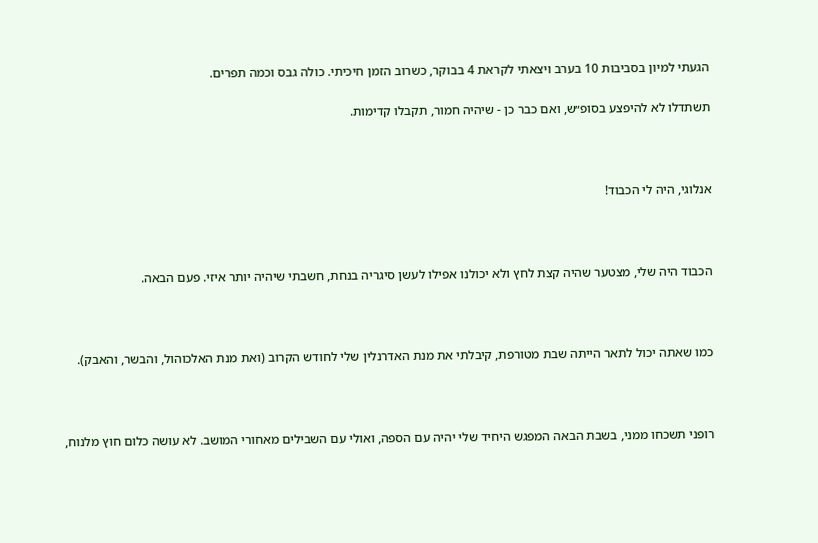הגעתי למיון בסביבות 10 בערב ויצאתי לקראת 4 בבוקר, כשרוב הזמן חיכיתי. כולה גבס וכמה תפרים.

תשתדלו לא להיפצע בסופ״ש, ואם כבר כן - שיהיה חמור, תקבלו קדימות.



אנלוגי, היה לי הכבוד!



הכבוד היה שלי, מצטער שהיה קצת לחץ ולא יכולנו אפילו לעשן סיגריה בנחת, חשבתי שיהיה יותר איזי. פעם הבאה.



כמו שאתה יכול לתאר הייתה שבת מטורפת, קיבלתי את מנת האדרנלין שלי לחודש הקרוב (ואת מנת האלכוהול, והבשר, והאבק).



רופני תשכחו ממני, בשבת הבאה המפגש היחיד שלי יהיה עם הספה, ואולי עם השבילים מאחורי המושב. לא עושה כלום חוץ מלנוח,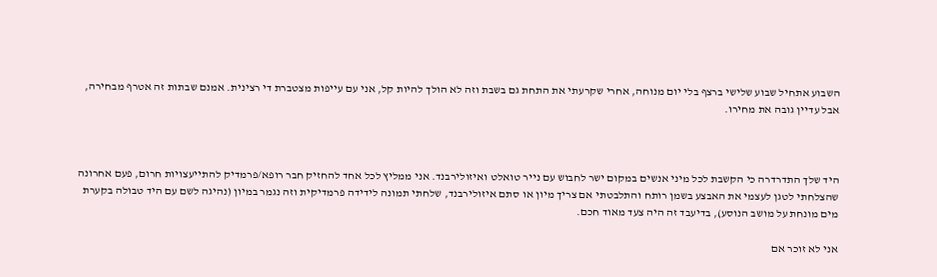השבוע אתחיל שבוע שלישי ברצף בלי יום מנוחה, אחרי שקרעתי את התחת גם בשבת וזה לא הולך להיות קל, אני עם עייפות מצטברת די רצינית. אמנם שבתות זה אטרף מבחירה, אבל עדיין גובה את מחירו.



היד שלך התדרדרה כי הקשבת לכל מיני אנשים במקום ישר לחבוש עם נייר טואלט ואיזולירבנד. אני ממליץ לכל אחד להחזיק חבר רופא/פרמדיק להתייעצויות חרום, פעם אחרונה שהצלחתי לטגן לעצמי את האבצע בשמן רותח והתלבטתי אם צריך מיון או סתם איזולירבנד, שלחתי תמונה לידידה פרמדיקית וזה נגמר במיון (נהיגה לשם עם היד טבולה בקערת מים מונחת על מושב הנוסע), בדיעבד זה היה צעד מאוד חכם.

אני לא זוכר אם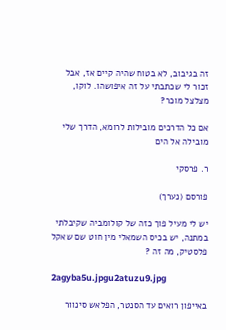זה בגיבוב, לא בטוח שהיה קיים אז, אבל זכור לי שכתבתי על זה איפושהו. לוקו, מצלצל מוכר?

אם כל הדרכים מובילות לרומא, הדרך שלי מובילה אל הים

ר. פרסקי

פורסם (נערך)

יש לי מעיל פוך כזה של קולומביה שקיבלתי במתנה, יש בכיס השמאלי מין חוט שם שאקל פלסטיק, מה זה ?

2agyba5u.jpgu2atuzu9.jpg

באייפון רואים עד הסנטר, הפלאש סינוור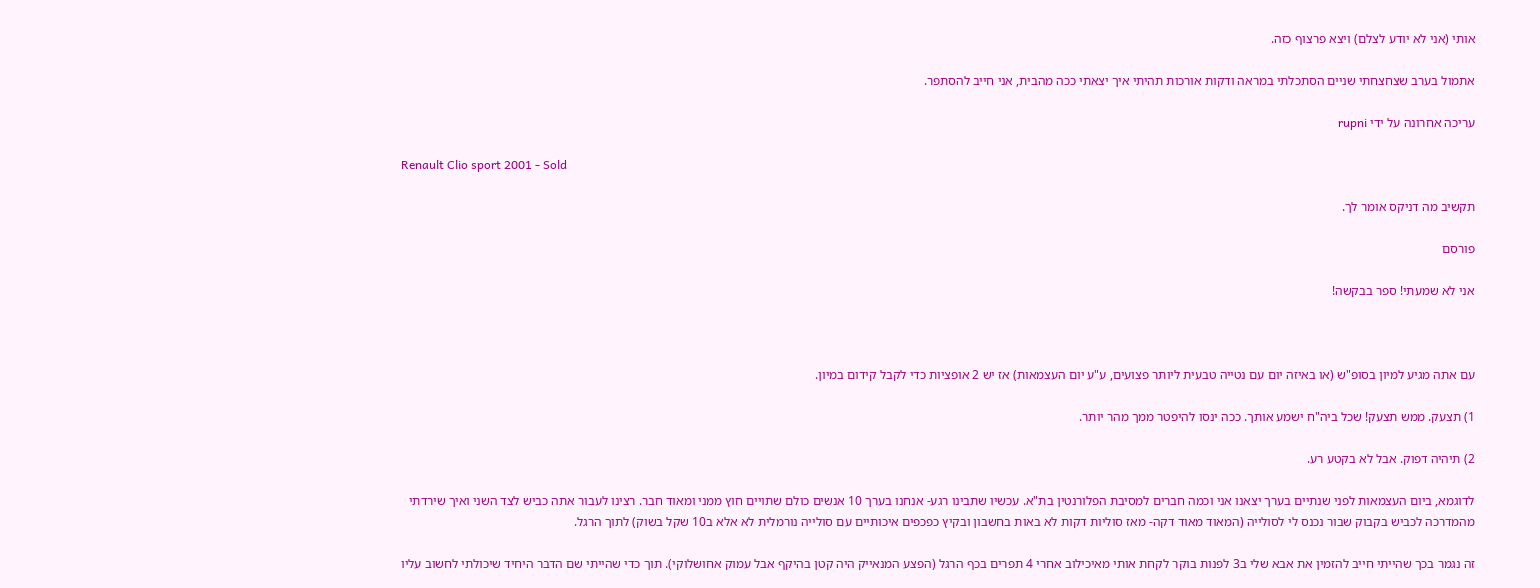אותי (אני לא יודע לצלם) ויצא פרצוף כזה.

אתמול בערב שצחצחתי שניים הסתכלתי במראה ודקות אורכות תהיתי איך יצאתי ככה מהבית, אני חייב להסתפר.

עריכה אחרונה על ידי rupni

Renault Clio sport 2001 - Sold

תקשיב מה דניקס אומר לך.

פורסם

אני לא שמעתי! ספר בבקשה!



עם אתה מגיע למיון בסופ"ש (או באיזה יום עם נטייה טבעית ליותר פצועים, ע"ע יום העצמאות) אז יש 2 אופציות כדי לקבל קידום במיון.

1) תצעק. ממש תצעק! שכל ביה"ח ישמע אותך. ככה ינסו להיפטר ממך מהר יותר.

2) תיהיה דפוק. אבל לא בקטע רע.

לדוגמא, ביום העצמאות לפני שנתיים בערך יצאנו אני וכמה חברים למסיבת הפלורנטין בת"א. עכשיו שתבינו רגע- אנחנו בערך 10 אנשים כולם שתויים חוץ ממני ומאוד חבר. רצינו לעבור אתה כביש לצד השני ואיך שירדתי מהמדרכה לכביש בקבוק שבור נכנס לי לסולייה (המאוד מאוד דקה- מאז סוליות דקות לא באות בחשבון ובקיץ כפכפים איכותיים עם סולייה נורמלית לא אלא ב10 שקל בשוק) לתוך הרגל.

זה נגמר בכך שהייתי חייב להזמין את אבא שלי ב3 לפנות בוקר לקחת אותי מאיכילוב אחרי 4 תפרים בכף הרגל (הפצע המנאייק היה קטן בהיקף אבל עמוק אחושלוקי). תוך כדי שהייתי שם הדבר היחיד שיכולתי לחשוב עליו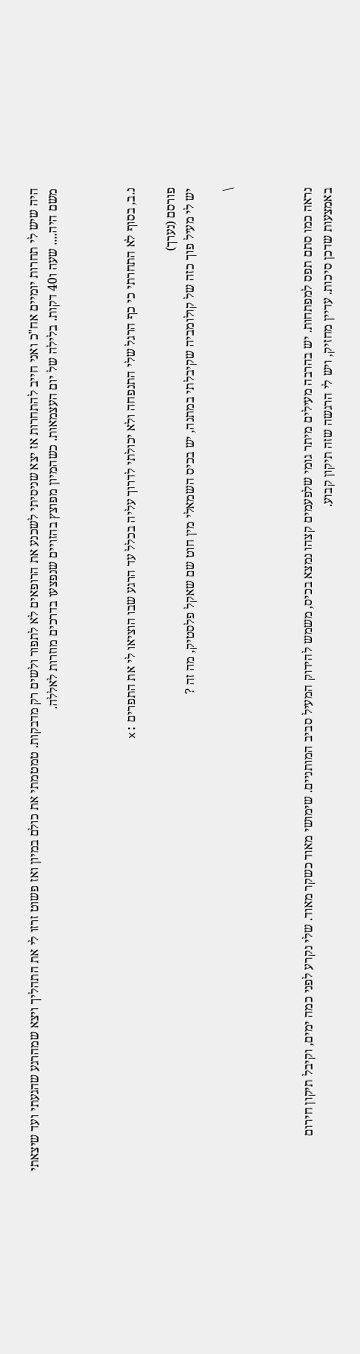היה שיש לי תחרות יומיים אח"כ ואני חייב להתחרות אז יצא שניסיתי לשכנע את הרופאים לא לתפור ולשים רק מדבקות. טמטמתי את כולם במיון ואז פשוט זרזו לי את התהליך ויצא שמהרגע שהגעתי ועד שיצאתי משם היה.... שעה ו40 דקות. בלילה של יום העצמאות. כשהמיון מפוצץ בהזויים שנפצעו בדרכים מוזרות לאללה.



נ.ב, בסוף לא התחרתי כי כף הרגל שלי התנפחה ולא יכולתי לדרוך עליה בכלל עד הרגע שבו הוציאו לי את התפרים :x

פורסם (נערך)
יש לי מעיל פוך כזה של קולומביה שקיבלתי במתנה, יש בכיס השמאלי מין חוט שם שאקל פלסטיק, מה זה ?

\



נראה כמו סתם תפס למפתחות. יש בהרבה מעילים מיתר גומי שלפעמים קצהו נמצא בכיס, משמש להידוק המעיל סביב המותניים. שימושי מאוד כשקר מאוד. שלי נקרע לפני כמה ימים, וקיבל תיקון חירום באמצעות שדכן סיכות. עדיין מחזיק, ויש לי הרגשה שזה תיקון קבוע.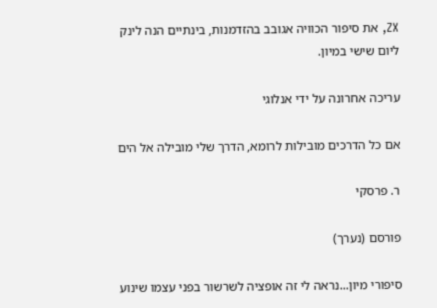ZX, את סיפור הכוויה אגובב בהזדמנות, בינתיים הנה לינק ליום שישי במיון.

עריכה אחרונה על ידי אנלוגי

אם כל הדרכים מובילות לרומא, הדרך שלי מובילה אל הים

ר. פרסקי

פורסם (נערך)

סיפורי מיון...נראה לי זה אופציה לשרשור בפני עצמו שינוע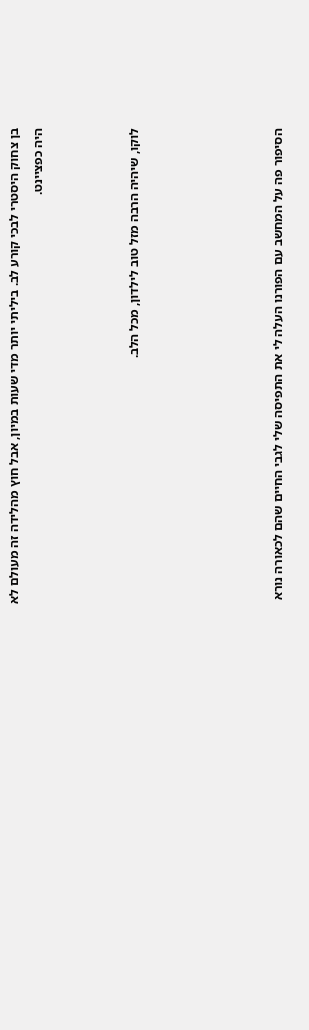בן צחוק היסטרי לבכי קורע לב. ביליתי יותר מדי שעות במיון, אבל חוץ מהלידה זה מעולם לא היה כפציינט.



לוקו, שיהיה הרבה מזל טוב לילדון, מכל הלב.





הסיפור פה על המחשב עם הפורנו העלה לי את התפיסה שלי לגבי החיים שהם לכאורה נורא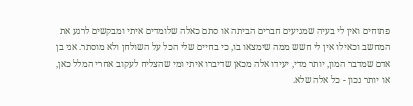פתוחים ואין לי בעיה שמגיעים חברים הביתה או סתם כאלה שלומדים איתי ומבקשים לרגע את המחשב וכאילו אין לי חשש ממה שימצאו בו, כי בחיים שלי הכל על השולחן ולא מוסתר. אני בן אדם שמדבר המון, יותר מדי, יעידו אלה מכאן שדיברו איתי ומי שהצליח לעקוב אחרי המלל כאן, או יותר נכון - כל אלה שלא.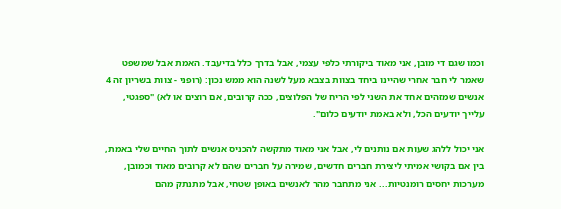וכמו שגם די מובן, אני מאוד ביקורתי כלפי עצמי, אבל בדרך כלל בדיעבד. האמת אבל שמשפט שאמר לי חבר אחרי שהיינו ביחד בצוות בצבא מעל לשנה הוא ממש נכון: (רופני - צוות בשריון זה 4 אנשים שמזהים אחד את השני לפי הריח של הפלוצים, ככה קרובים, אם רוצים או לא) "ספגטי, עלייך יודעים הכל, ולא באמת יודעים כלום".

אני יכול ללהג שעות אם נותנים לי, אבל אני מאוד מתקשה להכניס אנשים לתוך החיים שלי באמת, בין אם בקושי אמיתי ליצירת חברים חדשים, שמירה על חברים שהם לא קרובים מאוד וכמובן, מערכות יחסים רומנטיות... אני מתחבר מהר לאנשים באופן שטחי, אבל מתנתק מהם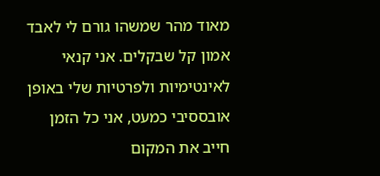מאוד מהר שמשהו גורם לי לאבד אמון קל שבקלים. אני קנאי לאינטימיות ולפרטיות שלי באופן אובססיבי כמעט, אני כל הזמן חייב את המקום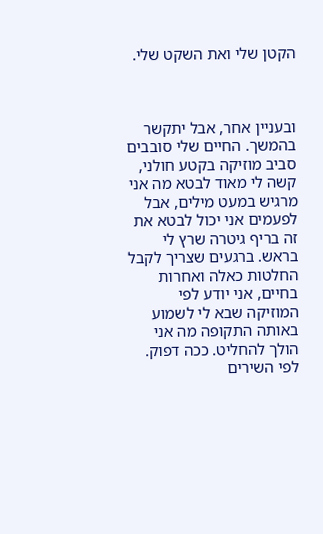הקטן שלי ואת השקט שלי.



ובעניין אחר, אבל יתקשר בהמשך. החיים שלי סובבים סביב מוזיקה בקטע חולני, קשה לי מאוד לבטא מה אני מרגיש במעט מילים, אבל לפעמים אני יכול לבטא את זה בריף גיטרה שרץ לי בראש. ברגעים שצריך לקבל החלטות כאלה ואחרות בחיים, אני יודע לפי המוזיקה שבא לי לשמוע באותה התקופה מה אני הולך להחליט. ככה דפוק. לפי השירים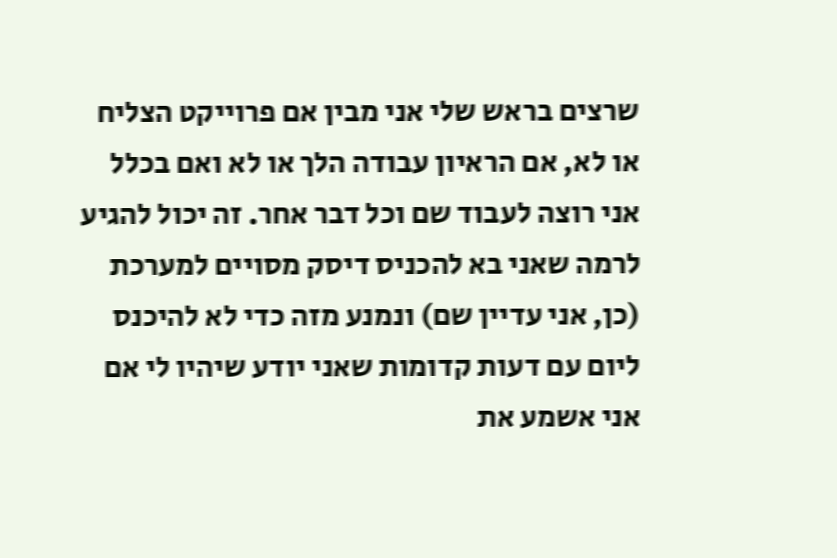שרצים בראש שלי אני מבין אם פרוייקט הצליח או לא, אם הראיון עבודה הלך או לא ואם בכלל אני רוצה לעבוד שם וכל דבר אחר. זה יכול להגיע לרמה שאני בא להכניס דיסק מסויים למערכת (כן, אני עדיין שם) ונמנע מזה כדי לא להיכנס ליום עם דעות קדומות שאני יודע שיהיו לי אם אני אשמע את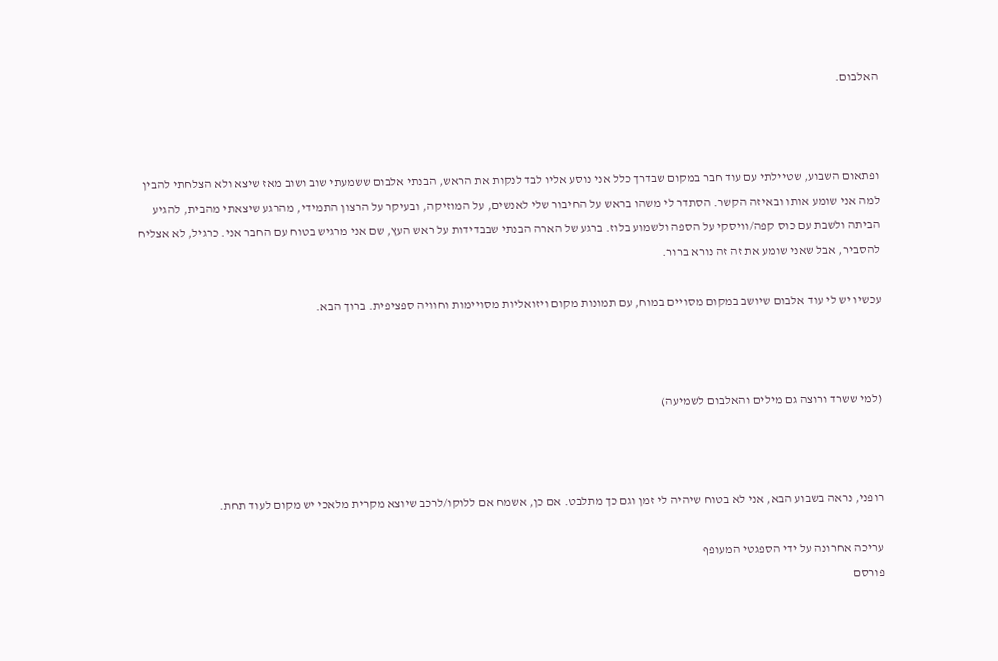האלבום.



ופתאום השבוע, שטיילתי עם עוד חבר במקום שבדרך כלל אני נוסע אליו לבד לנקות את הראש, הבנתי אלבום ששמעתי שוב ושוב מאז שיצא ולא הצלחתי להבין למה אני שומע אותו ובאיזה הקשר. הסתדר לי משהו בראש על החיבור שלי לאנשים, על המוזיקה, ובעיקר על הרצון התמידי, מהרגע שיצאתי מהבית, להגיע הביתה ולשבת עם כוס קפה/וויסקי על הספה ולשמוע בלוז. ברגע של הארה הבנתי שבבדידות על ראש העץ, שם אני מרגיש בטוח עם החבר אני. כרגיל, לא אצליח להסביר, אבל שאני שומע את זה זה נורא ברור.

עכשיו יש לי עוד אלבום שיושב במקום מסויים במוח, עם תמונות מקום ויזואליות מסויימות וחוויה ספציפית. ברוך הבא.



(למי ששרד ורוצה גם מילים והאלבום לשמיעה)



רופני, נראה בשבוע הבא, אני לא בטוח שיהיה לי זמן וגם כך מתלבט. אם כן, אשמח אם ללוקו/לרכב שיוצא מקרית מלאכי יש מקום לעוד תחת.

עריכה אחרונה על ידי הספגטי המעופף
פורסם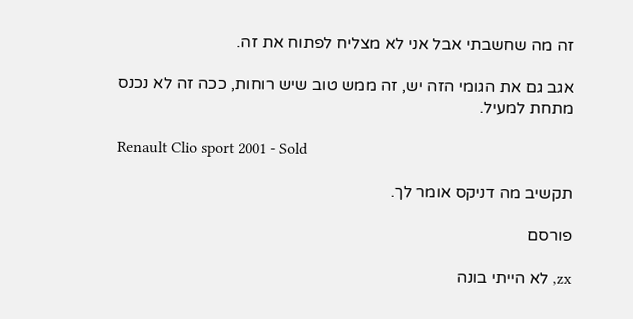זה מה שחשבתי אבל אני לא מצליח לפתוח את זה.

אגב גם את הגומי הזה יש, זה ממש טוב שיש רוחות, ככה זה לא נכנס מתחת למעיל.

Renault Clio sport 2001 - Sold

תקשיב מה דניקס אומר לך.

פורסם

zx, לא הייתי בונה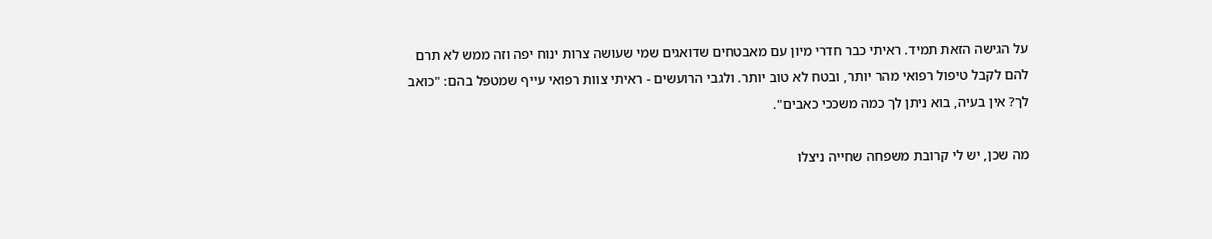על הגישה הזאת תמיד. ראיתי כבר חדרי מיון עם מאבטחים שדואגים שמי שעושה צרות ינוח יפה וזה ממש לא תרם להם לקבל טיפול רפואי מהר יותר, ובטח לא טוב יותר. ולגבי הרועשים - ראיתי צוות רפואי עייף שמטפל בהם: "כואב לך? אין בעיה, בוא ניתן לך כמה משככי כאבים".

מה שכן, יש לי קרובת משפחה שחייה ניצלו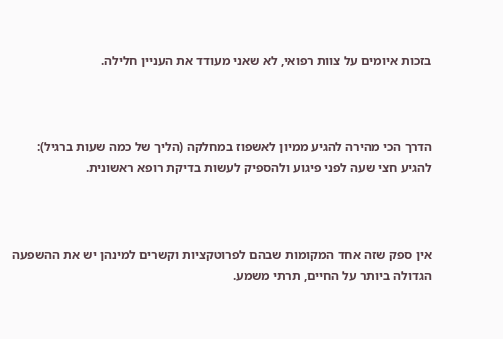בזכות איומים על צוות רפואי, לא שאני מעודד את העניין חלילה.



הדרך הכי מהירה להגיע ממיון לאשפוז במחלקה (הליך של כמה שעות ברגיל): להגיע חצי שעה לפני פיגוע ולהספיק לעשות בדיקת רופא ראשונית.



אין ספק שזה אחד המקומות שבהם לפרוטקציות וקשרים למינהן יש את ההשפעה הגדולה ביותר על החיים, תרתי משמע.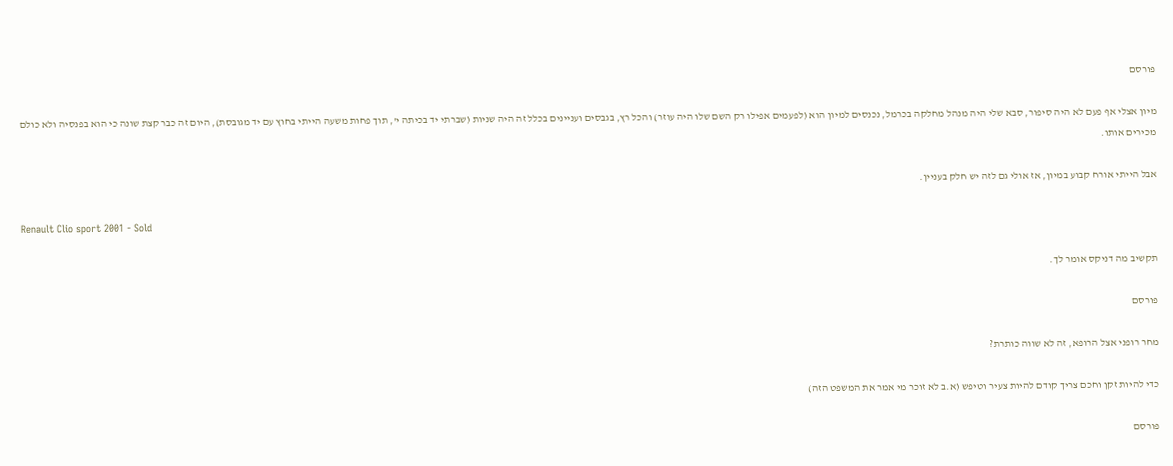פורסם

מיון אצלי אף פעם לא היה סיפור, סבא שלי היה מנהל מחלקה בכרמל, נכנסים למיון הוא (לפעמים אפילו רק השם שלו היה עוזר) והכל רץ, בגבסים ועניינים בכלל זה היה שניות (שברתי יד בכיתה י', תוך פחות משעה הייתי בחוץ עם יד מגובסת), היום זה כבר קצת שונה כי הוא בפנסיה ולא כולם מכירים אותו.

אבל הייתי אורח קבוע במיון, אז אולי גם לזה יש חלק בעניין.

Renault Clio sport 2001 - Sold

תקשיב מה דניקס אומר לך.

פורסם

מחר רופני אצל הרופא, זה לא שווה כותרת?

כדי להיות זקן וחכם צריך קודם להיות צעיר וטיפש (א.ב לא זוכר מי אמר את המשפט הזה)

פורסם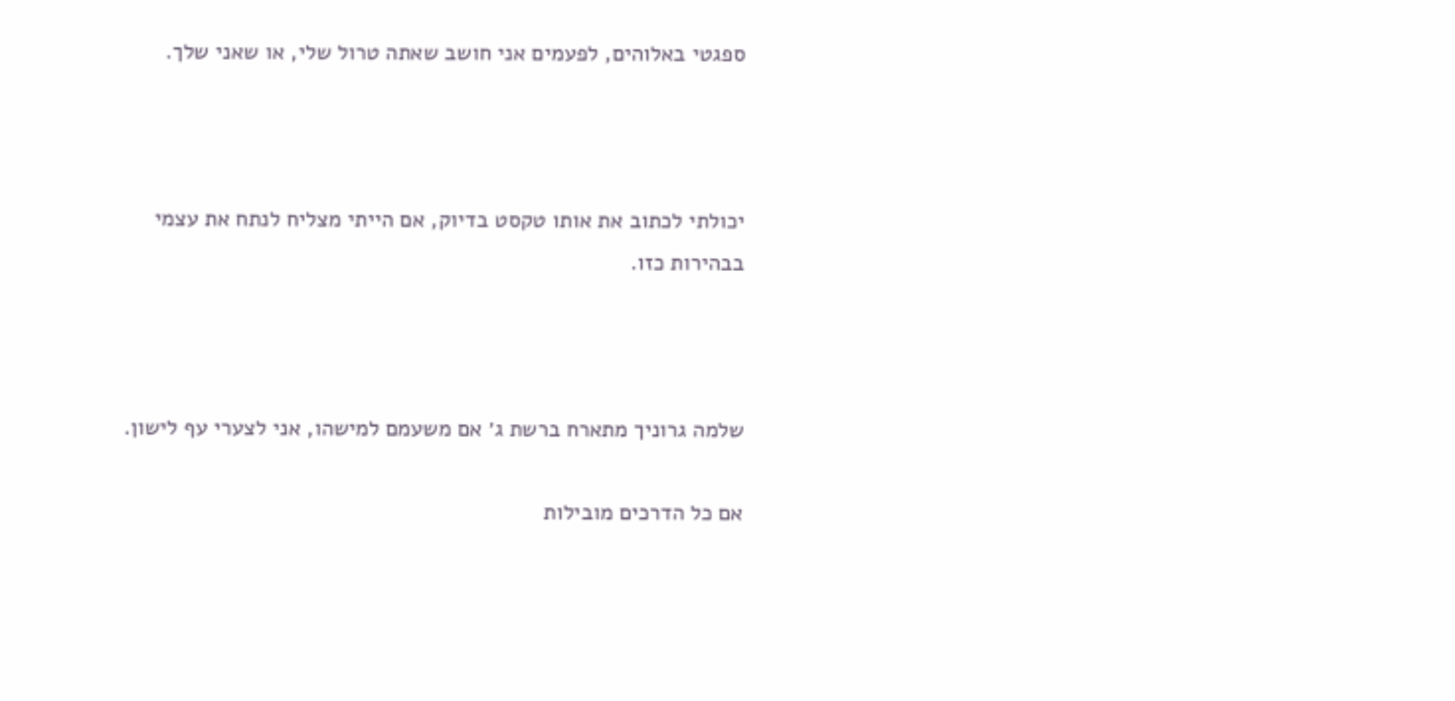ספגטי באלוהים, לפעמים אני חושב שאתה טרול שלי, או שאני שלך.



יכולתי לכתוב את אותו טקסט בדיוק, אם הייתי מצליח לנתח את עצמי בבהירות כזו.



שלמה גרוניך מתארח ברשת ג׳ אם משעמם למישהו, אני לצערי עף לישון.

אם כל הדרכים מובילות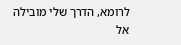לרומא, הדרך שלי מובילה אל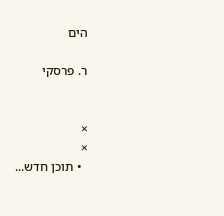הים

ר. פרסקי


×
×
  • תוכן חדש...